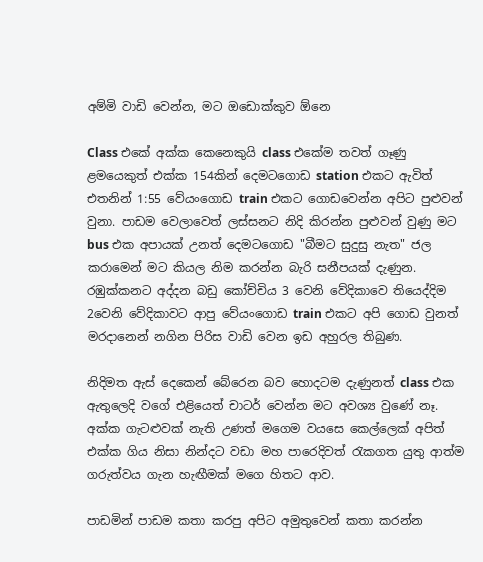අම්මි වාඩි වෙන්න, මට ඔඩොක්කුව ඕනෙ

Class එකේ අක්ක කෙනෙකුයි class එකේම තවත් ගෑණු ළමයෙකුත් එක්ක 154කින් දෙමටගොඩ station එකට ඇවිත් එතනින් 1:55 වේයංගොඩ train එකට ගොඩවෙන්න අපිට පුළුවන් වුනා. පාඩම වෙලාවෙත් ලස්සනට නිදි කිරන්න පුළුවන් වුණු මට bus එක අපායක් උනත් දෙමටගොඩ "බීමට සුදුසු නැත" ජල කරාමෙන් මට කියල නිම කරන්න බැරි සනීපයක් දැණුන. රඹුක්කනට අද්දන බඩු කෝච්චිය 3 වෙනි වේදිකාවෙ තියෙද්දිම 2වෙනි වේදිකාවට ආපු වේයංගොඩ train එකට අපි ගොඩ වුනත් මරදානෙන් නගින පිරිස වාඩි වෙන ඉඩ අහුරල තිබුණ.

නිදිමත ඇස් දෙකෙන් බේරෙන බව හොදටම දැණුනත් class එක ඇතුලෙදි වගේ එළියෙත් චාටර් වෙන්න මට අවශ්‍ය වුණේ නෑ. අක්ක ගැටළුවක් නැති උණත් මගෙම වයසෙ කෙල්ලෙක් අපිත් එක්ක ගිය නිසා නින්දට වඩා මහ පාරෙදිවත් රැකගත යුතු ආත්ම ගරුත්වය ගැන හැඟීමක් මගෙ හිතට ආව.

පාඩමින් පාඩම කතා කරපු අපිට අමුතුවෙන් කතා කරන්න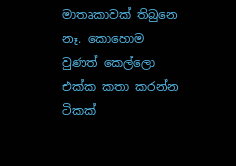මාතෘකාවක් තිබුනෙ නෑ. කොහොම වුණත් කෙල්ලො එක්ක කතා කරන්න ටිකක්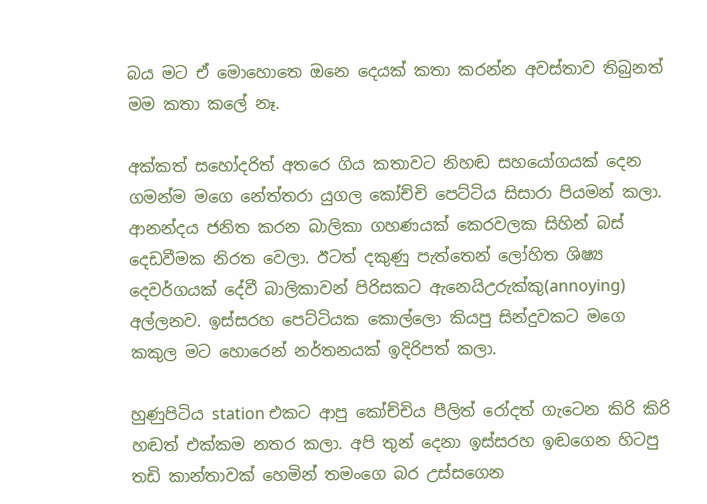බය මට ඒ මොහොතෙ ඔනෙ දෙයක් කතා කරන්න අවස්තාව තිබුනත් මම කතා කලේ නෑ.

අක්කත් සහෝදරිත් අතරෙ ගිය කතාවට නිහඬ සහයෝගයක් දෙන ගමන්ම මගෙ නේත්තරා යුගල කෝච්චි පෙට්ටිය සිසාරා පියමන් කලා. ආනන්දය ජනිත කරන බාලිකා ගහණයක් කෙරවලක සිහින් බස් දෙඩවීමක නිරත වෙලා. ඊටත් දකුණු පැත්තෙන් ලෝහිත ශිෂ්‍ය දෙවර්ගයක් දේවී බාලිකාවන් පිරිසකට ඇනෙයිඋරුක්කු(annoying) අල්ලනව. ඉස්සරහ පෙට්ටියක කොල්ලො කියපු සින්දුවකට මගෙ කකුල මට හොරෙන් නර්තනයක් ඉදිරිපත් කලා.

හුණුපිටිය station එකට ආපු කෝච්චිය පීලිත් රෝදත් ගැටෙන කිරි කිරි හඬත් එක්කම නතර කලා. අපි තුන් දෙනා ඉස්සරහ ඉඬගෙන හිටපු තඩි කාන්තාවක් හෙමින් තමංගෙ බර උස්සගෙන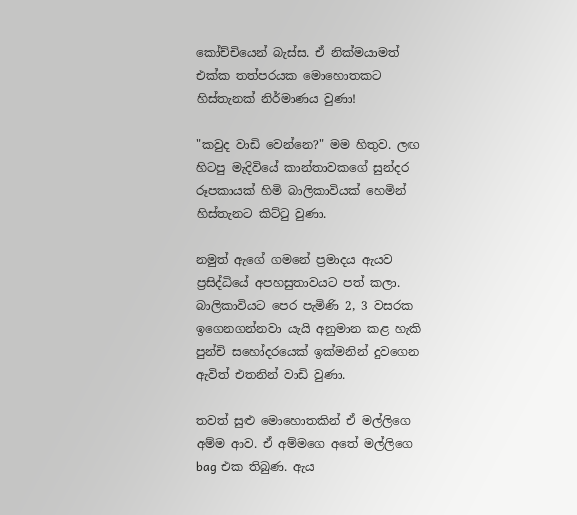කෝච්චියෙන් බැස්ස. ඒ නික්මයාමත් එක්ක තත්පරයක මොහොතකට හිස්තැනක් නිර්මාණය වුණා!

"කවුද වාඩි වෙන්නෙ?" මම හිතුව. ලඟ හිටපු මැදිවියේ කාන්තාවකගේ සුන්දර රූපකායක් හිමි බාලිකාවියක් හෙමින් හිස්තැනට කිට්ටු වුණා.

නමුත් ඇගේ ගමනේ ප්‍රමාදය ඇයව ප්‍රසිද්ධියේ අපහසුතාවයට පත් කලා. බාලිකාවියට පෙර පැමිණි 2, 3 වසරක ඉගෙනගන්නවා යැයි අනුමාන කළ හැකි පුන්චි සහෝදරයෙක් ඉක්මනින් දුවගෙන ඇවිත් එතනින් වාඩි වුණා.

තවත් සුළු මොහොතකින් ඒ මල්ලිගෙ අම්ම ආව. ඒ අම්මගෙ අතේ මල්ලිගෙ bag එක තිබුණ. ඇය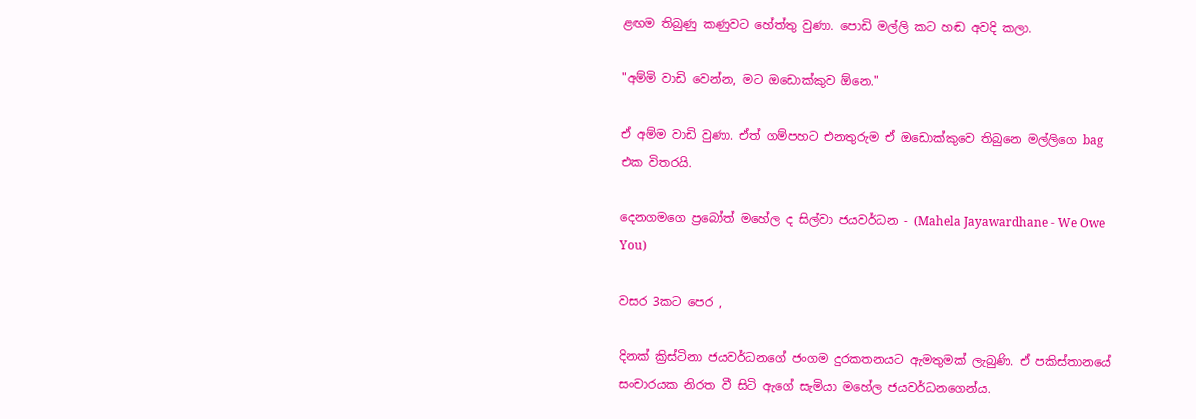ළඟම තිබුණු කණුවට හේත්තු වුණා. පොඩි මල්ලි කට හඬ අවදි කලා.

"අම්මි වාඩි වෙන්න, මට ඔඩොක්කුව ඕනෙ."

ඒ අම්ම වාඩි වුණා. ඒත් ගම්පහට එනතුරුම ඒ ඔඩොක්කුවෙ තිබුනෙ මල්ලිගෙ bag එක විතරයි.

දෙනගමගෙ ප්‍රබෝත් මහේල ද සිල්වා ජයවර්ධන - (Mahela Jayawardhane - We Owe You)

වසර 3කට පෙර ,

දිනක් ක්‍රිස්ටිනා ජයවර්ධනගේ ජංගම දුරකතනයට ඇමතුමක් ලැබුණි. ඒ පකිස්තානයේ සංචාරයක නිරත වී සිටි ඇගේ සැමියා මහේල ජයවර්ධනගෙන්ය.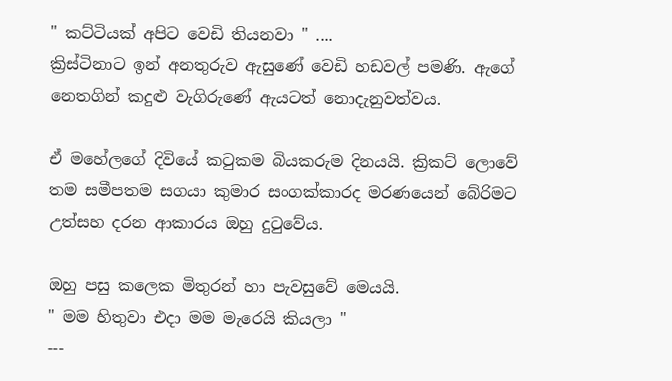" කට්ටියක් අපිට වෙඩි තියනවා " ....
ක්‍රිස්ටිනාට ඉන් අනතුරුව ඇසුණේ වෙඩි හඩවල් පමණි. ඇගේ නෙතගින් කදුළු වැගිරුණේ ඇයටත් නොදැනුවත්වය.

ඒ මහේලගේ දිවියේ කටුකම බියකරුම දිනයයි. ක්‍රිකට් ලොවේ තම සමීපතම සගයා කුමාර සංගක්කාරද මරණයෙන් බේරිමට උත්සහ දරන ආකාරය ඔහු දුටුවේය.

ඔහු පසු කලෙක මිතුරන් හා පැවසුවේ මෙයයි.
" මම හිතුවා එදා මම මැරෙයි කියලා "
---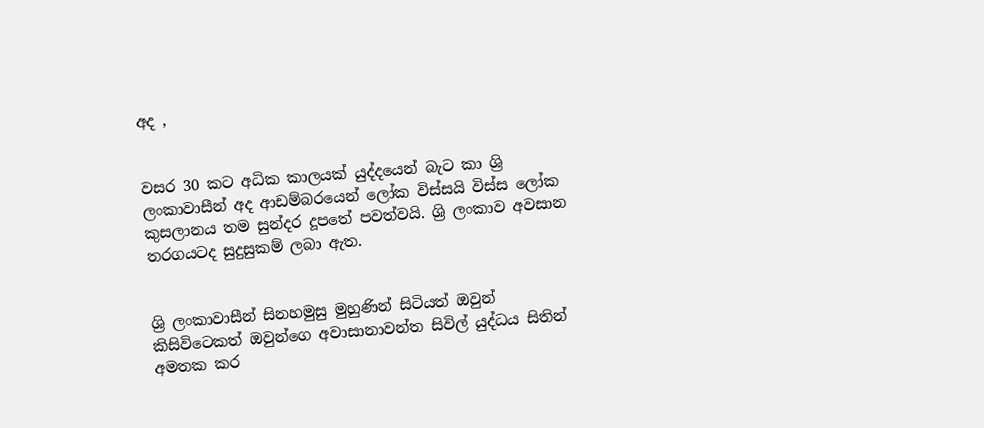අද ,


වසර 30 කට අධික කාලයක් යුද්දයෙන් බැට කා ශ්‍රි ලංකාවාසීන් අද ආඩම්බරයෙන් ලෝක විස්සයි විස්ස ලෝක කුසලානය තම සුන්දර දූපතේ පවත්වයි. ශ්‍රි ලංකාව අවසාන තරගයටද සුදුසුකම් ලබා ඇත.


ශ්‍රි ලංකාවාසීන් සිනහමුසු මුහුණින් සිටියත් ඔවුන් කිසිවිටෙකත් ඔවුන්ගෙ අවාසානාවන්ත සිවිල් යුද්ධය සිතින් අමතක කර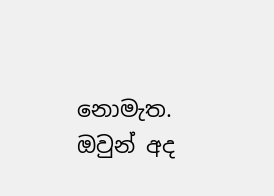නොමැත.
ඔවුන් අද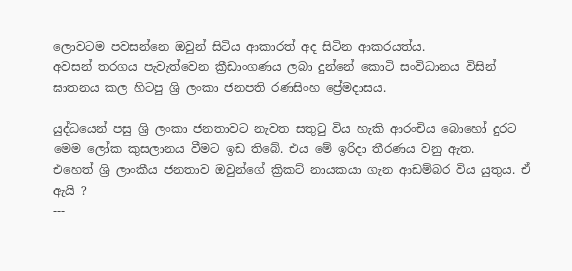ලොවටම පවසන්නෙ ඔවුන් සිටිය ආකාරත් අද සිටින ආකරයත්ය.
අවසන් තරගය පැවැත්වෙන ක්‍රීඩාංගණය ලබා දුන්නේ කොටි සංවිධානය විසින් ඝාතනය කල හිටපු ශ්‍රි ලංකා ජනපති රණසිංහ ප්‍රේමදාසය.

යුද්ධයෙන් පසු ශ්‍රි ලංකා ජනතාවට නැවත සතුටු විය හැකි ආරංචිය බොහෝ දුරට මෙම ලෝක කුසලානය වීමට ඉඩ තිබේ. එය මේ ඉරිදා තීරණය වනු ඇත.
එහෙත් ශ්‍රි ලාංකීය ජනතාව ඔවුන්ගේ ක්‍රිකට් නායකයා ගැන ආඩම්බර විය යුතුය. ඒ ඇයි ?
---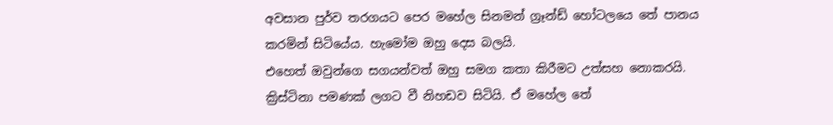අවසාන පුර්ව තරගයට පෙර මහේල සිනමන් ග්‍රෑන්ඩ් හෝටලයෙ තේ පානය කරමින් සිටියේය. හැමෝම ඔහු දෙස බලයි.
එහෙත් ඔවුන්ගෙ සගයන්වත් ඔහු සමග කතා කිරීමට උත්සහ නොකරයි.
ක්‍රිස්ටිනා පමණක් ලගට වී නිහඩව සිටියි. ඒ මහේල තේ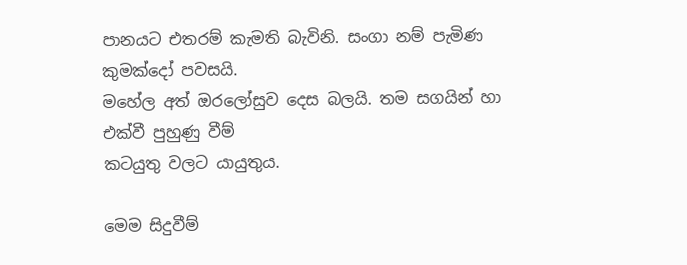පානයට එතරම් කැමති බැවිනි. සංගා නම් පැමිණ කුමක්දෝ පවසයි.
මහේල අත් ඔරලෝසුව දෙස බලයි. තම සගයින් හා එක්වී පුහුණු වීම්
කටයුතු වලට යායුතුය.

මෙම සිදුවීම්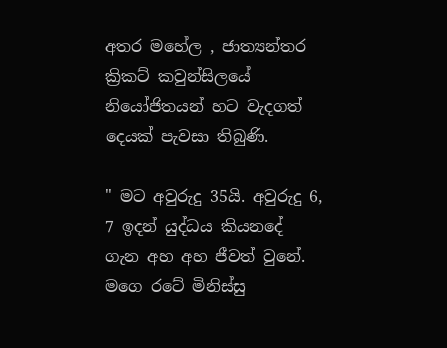අතර මහේල , ජාත්‍යන්තර ක්‍රිකට් කවුන්සිලයේ නියෝජිතයන් හට වැදගත් දෙයක් පැවසා තිබුණි.

" මට අවුරුදු 35යි. අවුරුදු 6, 7 ඉදන් යුද්ධය කියනදේ ගැන අහ අහ ජීවත් වුනේ. මගෙ රටේ මිනිස්සු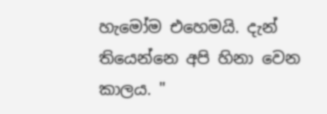හැමෝම එහෙමයි. දැන් තියෙන්නෙ අපි හිනා වෙන කාලය. "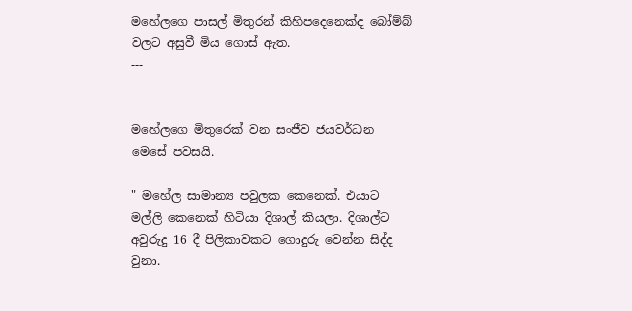මහේලගෙ පාසල් මිතුරන් කිහිපදෙනෙක්ද බෝම්බ් වලට අසුවී මිය ගොස් ඇත.
---


මහේලගෙ මිතුරෙක් වන සංජීව ජයවර්ධන මෙසේ පවසයි.

" මහේල සාමාන්‍ය පවුලක කෙනෙක්. එයාට මල්ලි කෙනෙක් හිටියා දිශාල් කියලා. දිශාල්ට අවුරුදු 16 දී පිලිකාවකට ගොදුරු වෙන්න සිද්ද වුනා.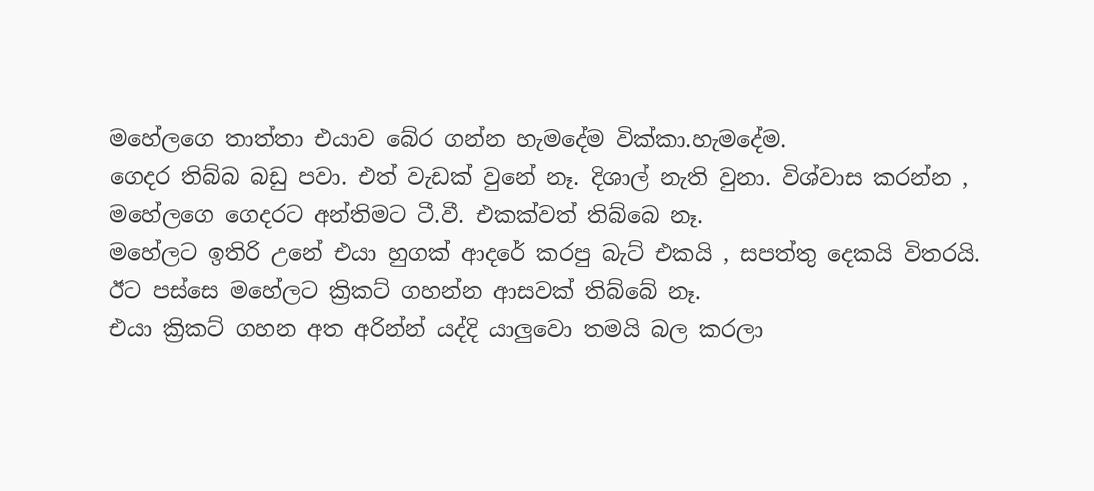මහේලගෙ තාත්තා එයාව බේර ගන්න හැමදේම වික්කා.හැමදේම.
ගෙදර තිබ්බ බඩු පවා. එත් වැඩක් වුනේ නෑ. දිශාල් නැති වුනා. විශ්වාස කරන්න , මහේලගෙ ගෙදරට අන්තිමට ටී.වී. එකක්වත් තිබ්බෙ නෑ.
මහේලට ඉතිරි උනේ එයා හුගක් ආදරේ කරපු බැට් එකයි , සපත්තු දෙකයි විතරයි. ඊට පස්සෙ මහේලට ක්‍රිකට් ගහන්න ආසවක් තිබ්බේ නෑ.
එයා ක්‍රිකට් ගහන අත අරින්න් යද්දි යාලුවො තමයි බල කරලා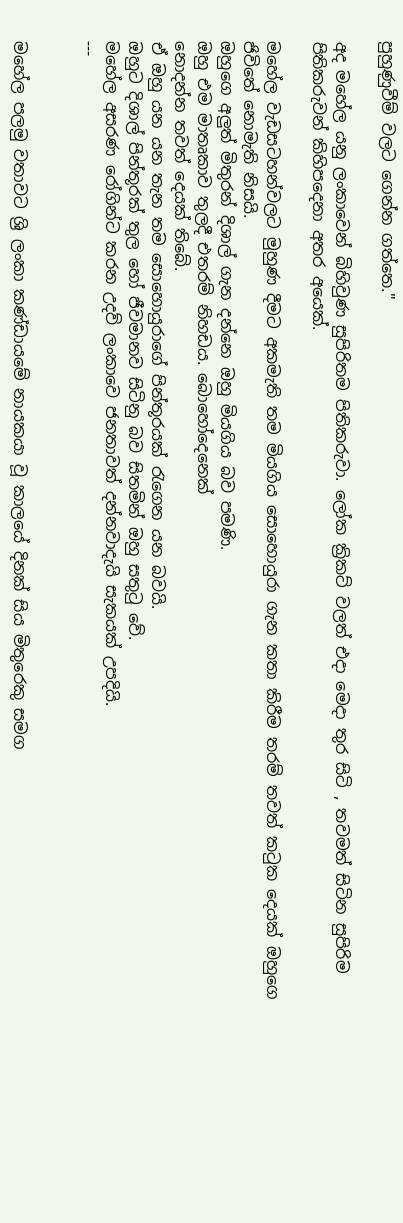පුහුණුවීම් වලට ගෙන්න ගත්තෙ."

අද මහේල යනු ලංකාවෙන් බිහිවුණ සුපිරිතම පිතිකරුවා. ලෝක ක්‍රිකට් වලත් එදා මෙදා තුර සිටි , තවමත් සිටින සුපිරිම පිතිකරුවන් කිහිපදෙනා අතර අයෙක්.

මහේල වැඩසටහන්වලට මුහුණ දීමට අකමැති තම මියගිය සොහොයුරා ගැන කතා කිරීම තරම් තවත් කටුක දෙයක් ඔහුගෙ ජිවිතේ නොමැති නිසයි.
ඔහුගෙ අලුත් මිතුරන් දිශාල් ගැන දන්නෙ ඔහු මියගිය බව පමණි.
ඔහු එම මාතෘකාව තුලදී එතරම් නිහඩය. බොහෝදෙනෙක්
නොදන්න තවත් දෙයක් තිබේ.
ඒ ඔහු යන යන තැන තම සොහොයුරාගේ පින්තූරයක් රැගෙන යන බවයි.
ඔහුට දිශාල් පින්තූරක් තුල හෝ ජීවමානව සිටිනු බව සිතමින් ඔහු සතුටු වේ.
මහේල අසරණ රෝගින්ට කරන උදව් ලංකාවෙ ජනතාවත් දන්නවාදැයි සැකයක් උපදියි.
---


මහේල පලමු වතාවට ශ්‍රි ලංකා කණ්ඩායමේ නායකයා වූ කාලයේ දිනක් සිය මිතුරෙකු සමග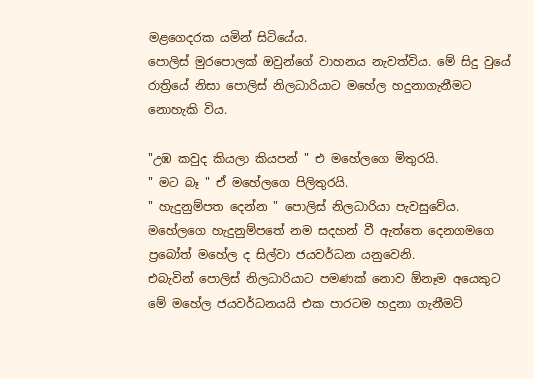මළගෙදරක යමින් සිටියේය.
පොලිස් මුරපොලක් ඔවුන්ගේ වාහනය නැවත්විය. මේ සිදු වුයේ රාත්‍රියේ නිසා පොලිස් නිලධාරියාට මහේල හදුනාගැනීමට නොහැකි විය.

"උඹ කවුද කියලා කියපන් " එ මහේලගෙ මිතුරයි.
" මට බෑ " ඒ මහේලගෙ පිලිතුරයි.
" හැදුනුම්පත දෙන්න " පොලිස් නිලධාරියා පැවසුවේය.
මහේලගෙ හැදුනුම්පතේ නම සදහන් වී ඇත්තෙ දෙනගමගෙ ප්‍රබෝත් මහේල ද සිල්වා ජයවර්ධන යනුවෙනි.
එබැවින් පොලිස් නිලධාරියාට පමණක් නොව ඕනෑම අයෙකුට මේ මහේල ජයවර්ධනයයි එක පාරටම හදුනා ගැනීමට්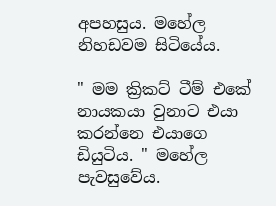අපහසුය. මහේල නිහඩවම සිටියේය.

" මම ක්‍රිකට් ටීම් එකේ නායකයා වුනාට එයා කරන්නෙ එයාගෙ ඩියුටිය. " මහේල පැවසුවේය.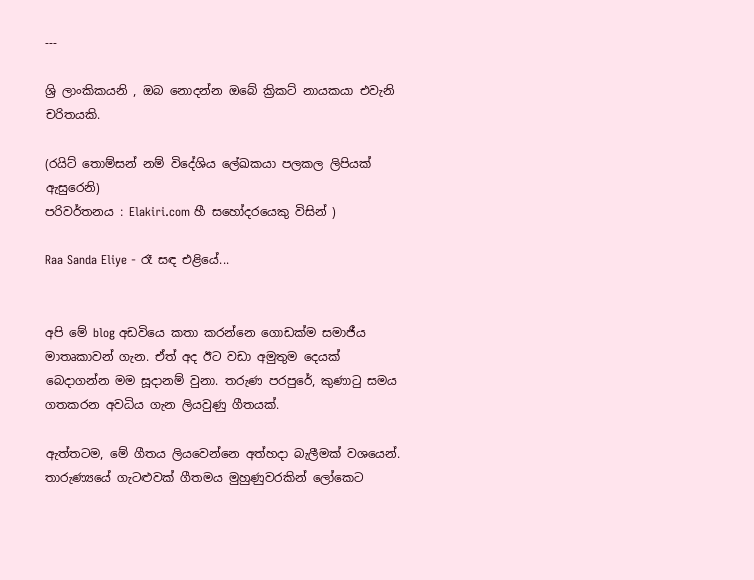---

ශ්‍රි ලාංකිකයනි , ඔබ නොදන්න ඔබේ ක්‍රිකට් නායකයා එවැනි චරිතයකි.

(රයිට් තොම්සන් නම් විදේශිය ලේඛකයා පලකල ලිපියක් ඇසුරෙනි)
පරිවර්තනය : Elakiri.com හී සහෝදරයෙකු විසින් )

Raa Sanda Eliye - රෑ සඳ එළියේ...


අපි මේ blog අඩවියෙ කතා කරන්නෙ ගොඩක්ම සමාජීය මාතෘකාවන් ගැන. ඒත් අද ඊට වඩා අමුතුම දෙයක් බෙදාගන්න මම සූදානම් වුනා. තරුණ පරපුරේ, කුණාටු සමය ගතකරන අවධිය ගැන ලියවුණු ගීතයක්.

ඇත්තටම, මේ ගීතය ලියවෙන්නෙ අත්හදා බැලීමක් වශයෙන්. තාරුණ්‍යයේ ගැටළුවක් ගීතමය මුහුණුවරකින් ලෝකෙට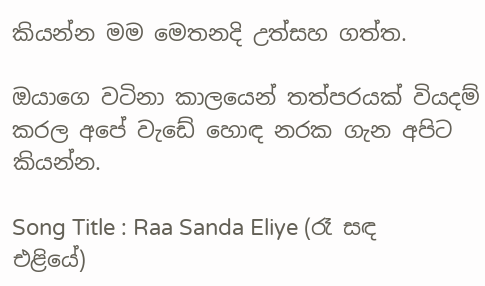කියන්න මම මෙතනදි උත්සහ ගත්ත.

ඔයාගෙ වටිනා කාලයෙන් තත්පරයක් වියදම් කරල අපේ වැඩේ හොඳ නරක ගැන අපිට කියන්න.

Song Title : Raa Sanda Eliye (රෑ සඳ එළියේ)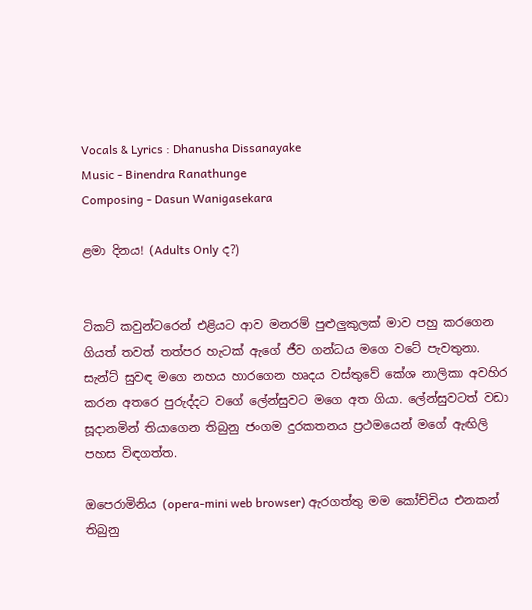Vocals & Lyrics : Dhanusha Dissanayake
Music - Binendra Ranathunge
Composing - Dasun Wanigasekara

ළමා දිනය! (Adults Only ද?)


ටිකට් කවුන්ටරෙන් එළියට ආව මනරම් පුළුලුකුලක් මාව පහු කරගෙන ගියත් තවත් තත්පර හැටක් ඇගේ ජීව ගන්ධය මගෙ වටේ පැවතුනා. සැන්ට් සුවඳ මගෙ නහය හාරගෙන හෘදය වස්තුවේ කේශ නාලිකා අවහිර කරන අතරෙ පුරුද්දට වගේ ලේන්සුවට මගෙ අත ගියා. ලේන්සුවටත් වඩා සූදානමින් තියාගෙන තිබුනු ජංගම දුරකතනය ප්‍රථමයෙන් මගේ ඇඟිලි පහස විඳගත්ත.

ඔපෙරාමිනිය (opera-mini web browser) ඇරගත්තු මම කෝච්චිය එනකන් තිබුනු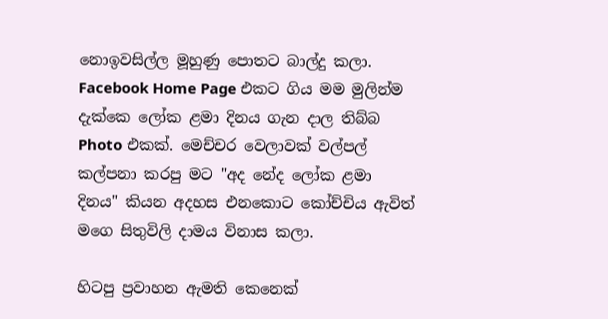නොඉවසිල්ල මූහුණු පොතට බාල්දු කලා. Facebook Home Page එකට ගිය මම මුලින්ම දැක්කෙ ලෝක ළමා දිනය ගැන දාල තිබ්බ Photo එකක්. මෙච්චර වෙලාවක් වල්පල් කල්පනා කරපු මට "අද නේද ලෝක ළමා දිනය" කියන අදහස එනකොට කෝච්චිය ඇවිත් මගෙ සිතුවිලි දාමය විනාස කලා.

හිටපු ප්‍රවාහන ඇමති කෙනෙක්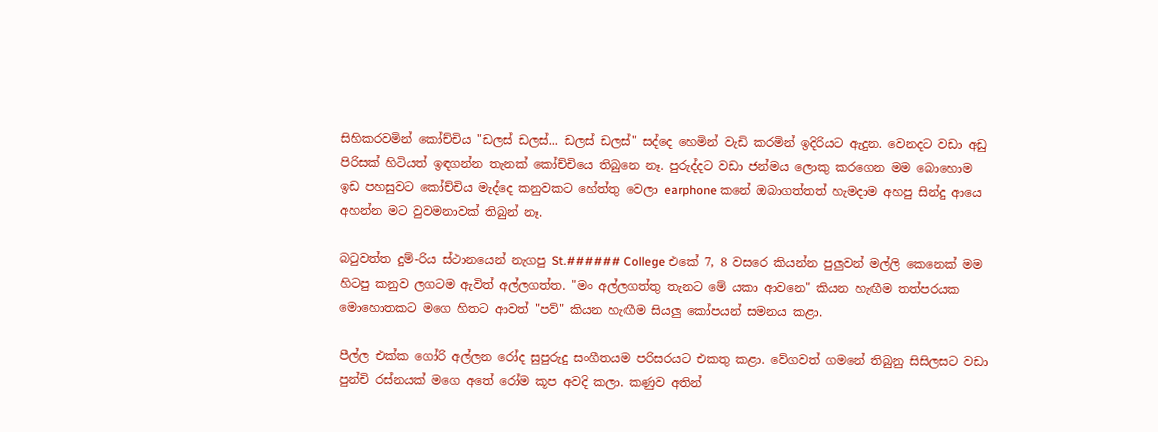සිහිකරවමින් කෝච්චිය "ඩලස් ඩලස්... ඩලස් ඩලස්" සද්දෙ හෙමින් වැඩි කරමින් ඉදිරියට ඇදුන. වෙනදට වඩා අඩු පිරිසක් හිටියත් ඉඳගන්න තැනක් කෝච්චියෙ තිබුනෙ නෑ. පුරුද්දට වඩා ජන්මය ලොකු කරගෙන මම බොහොම ඉඩ පහසුවට කෝච්චිය මැද්දෙ කනුවකට හේත්තු වෙලා earphone කනේ ඔබාගත්තත් හැමදාම අහපු සින්දු ආයෙ අහන්න මට වුවමනාවක් තිබුන් නෑ.

බටුවත්ත දුම්-රිය ස්ථානයෙන් නැගපු St.###### College එකේ 7, 8 වසරෙ කියන්න පුලුවන් මල්ලි කෙනෙක් මම හිටපු කනුව ලගටම ඇවිත් අල්ලගත්ත. "මං අල්ලගත්තු තැනට මේ යකා ආවනෙ" කියන හැඟීම තත්පරයක මොහොතකට මගෙ හිතට ආවත් "පව්" කියන හැඟීම සියලු කෝපයන් සමනය කළා.

පීල්ල එක්ක ගෝරි අල්ලන රෝද සුපුරුදු සංගීතයම පරිසරයට එකතු කළා. වේගවත් ගමනේ තිබුනු සිසිලසට වඩා පුන්චි රස්නයක් මගෙ අතේ රෝම කූප අවදි කලා. කණුව අතින්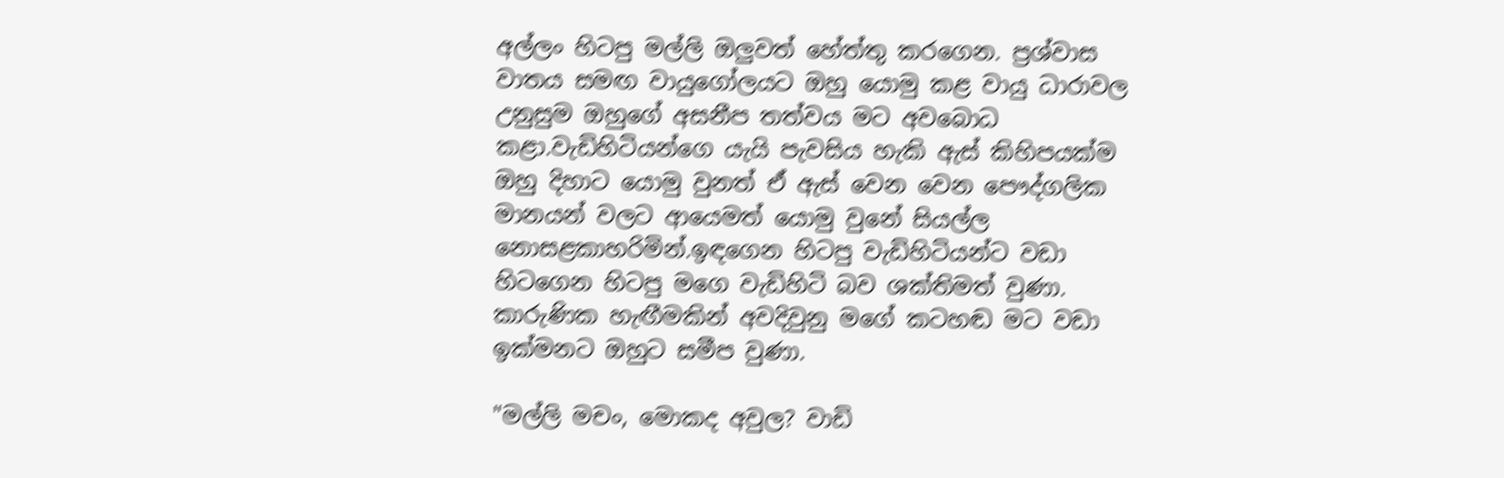අල්ලං හිටපු මල්ලි ඔලුවත් හේත්තු කරගෙන. ප්‍රශ්වාස වාතය සමඟ වායුගෝලයට ඔහු යොමු කළ වායු ධාරාවල උනුසුම ඔහුගේ අසනීප තත්වය මට අවබොධ කළා.වැඩිහිටියන්ගෙ යැයි පැවසිය හැකි ඇස් කිහිපයක්ම ඔහු දිහාට යොමු වුනත් ඒ ඇස් වෙන වෙන පෞද්ගලික මානයන් වලට ආයෙමත් යොමු වුනේ සියල්ල නොසළකාහරිමින්.ඉඳගෙන හිටපු වැඩිහිටියන්ට වඩා හිටගෙන හිටපු මගෙ වැඩිහිටි බව ශක්තිමත් වුණා. කාරුණික හැඟීමකින් අවදිවුනු මගේ කටහඬ මට වඩා ඉක්මනට ඔහුට සමීප වුණා.

"මල්ලි මචං, මොකද අවුල? වාඩි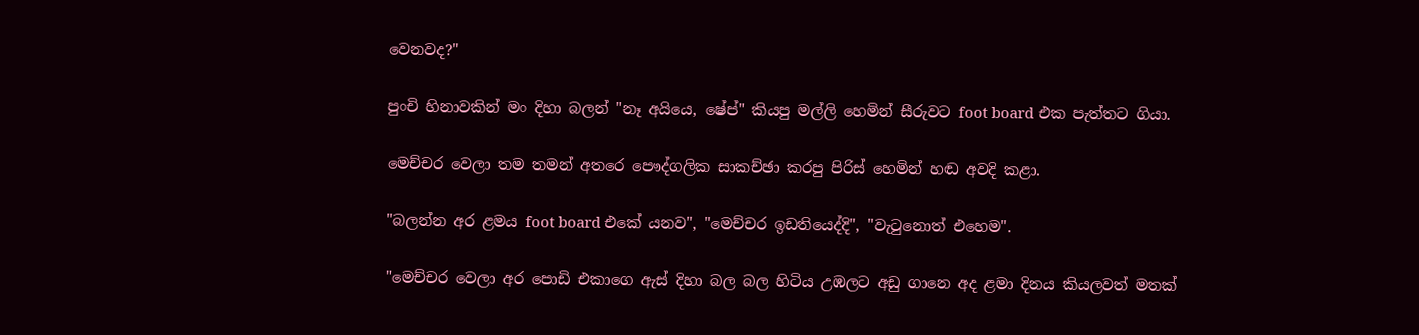වෙනවද?"

පුංචි හිනාවකින් මං දිහා බලන් "නෑ අයියෙ, ෂේප්" කියපු මල්ලි හෙමින් සීරුවට foot board එක පැත්තට ගියා.

මෙච්චර වෙලා තම තමන් අතරෙ පෞද්ගලික සාකච්ඡා කරපු පිරිස් හෙමින් හඬ අවදි කළා.

"බලන්න අර ළමය foot board එකේ යනව", "මෙච්චර ඉඩතියෙද්දි", "වැටුනොත් එහෙම".

"මෙච්චර වෙලා අර පොඩි එකාගෙ ඇස් දිහා බල බල හිටිය උඹලට අඩු ගානෙ අද ළමා දිනය කියලවත් මතක්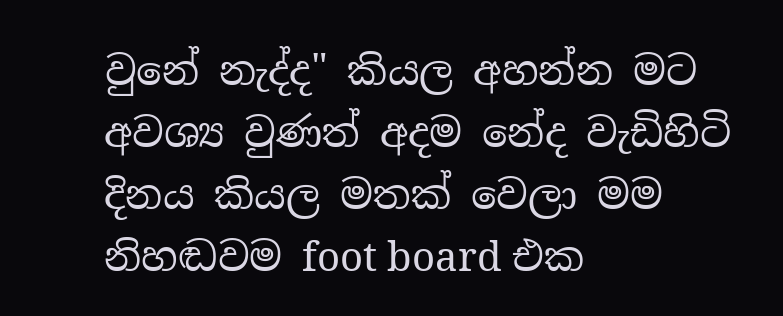වුනේ නැද්ද" කියල අහන්න මට අවශ්‍ය වුණත් අදම නේද වැඩිහිටි දිනය කියල මතක් වෙලා මම නිහඬවම foot board එක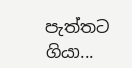පැත්තට ගියා...